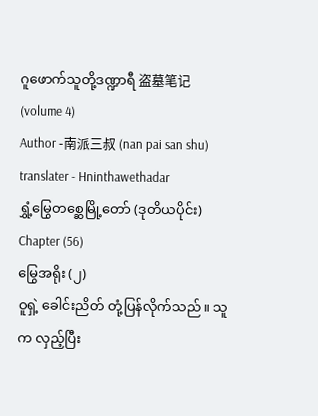ဂူဖောက်သူတို့ဒဏ္ဍာရီ 盗墓笔记 (volume 4)
Author -南派三叔 (nan pai san shu)
translater - Hninthawethadar
ရွှံ့မြွေတစ္ဆေမြို့တော် (ဒုတိယပိုင်း)
Chapter (56)
မြွေအရိုး (၂)
ဝူရှဲ့ ခေါင်းညိတ် တုံ့ပြန်လိုက်သည်။ သူက လှည့်ပြီး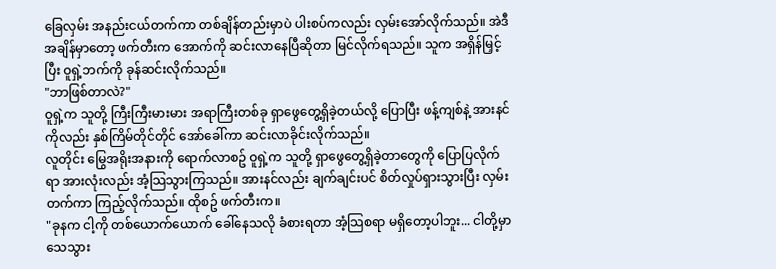ခြေလှမ်း အနည်းငယ်တက်ကာ တစ်ချိန်တည်းမှာပဲ ပါးစပ်ကလည်း လှမ်းအော်လိုက်သည်။ အဲဒီအချိန်မှာတော့ ဖက်တီးက အောက်ကို ဆင်းလာနေပြီဆိုတာ မြင်လိုက်ရသည်။ သူက အရှိန်မြှင့်ပြီး ဝူရှဲ့ဘက်ကို ခုန်ဆင်းလိုက်သည်။
"ဘာဖြစ်တာလဲ?"
ဝူရှဲ့က သူတို့ ကြီးကြီးမားမား အရာကြီးတစ်ခု ရှာဖွေတွေ့ရှိခဲ့တယ်လို့ ပြောပြီး ဖန့်ကျစ်နဲ့ အားနင်ကိုလည်း နှစ်ကြိမ်တိုင်တိုင် အော်ခေါ်ကာ ဆင်းလာခိုင်းလိုက်သည်။
လူတိုင်း မြွေအရိုးအနားကို ရောက်လာစဥ် ဝူရှဲ့က သူတို့ ရှာဖွေတွေ့ရှိခဲ့တာတွေကို ပြောပြလိုက်ရာ အားလုံးလည်း အံ့သြသွားကြသည်။ အားနင်လည်း ချက်ချင်းပင် စိတ်လှုပ်ရှားသွားပြီး လှမ်းတက်ကာ ကြည့်လိုက်သည်။ ထိုစဥ် ဖက်တီးက။
"ခုနက ငါ့ကို တစ်ယောက်ယောက် ခေါ်နေသလို ခံစားရတာ အံ့သြစရာ မရှိတော့ပါဘူး... ငါတို့မှာ သေသွား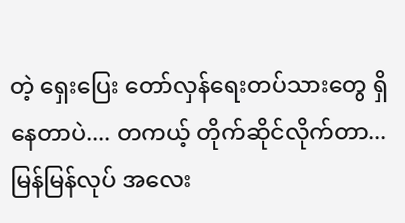တဲ့ ရှေးပြေး တော်လှန်ရေးတပ်သားတွေ ရှိနေတာပဲ.... တကယ့် တိုက်ဆိုင်လိုက်တာ... မြန်မြန်လုပ် အလေး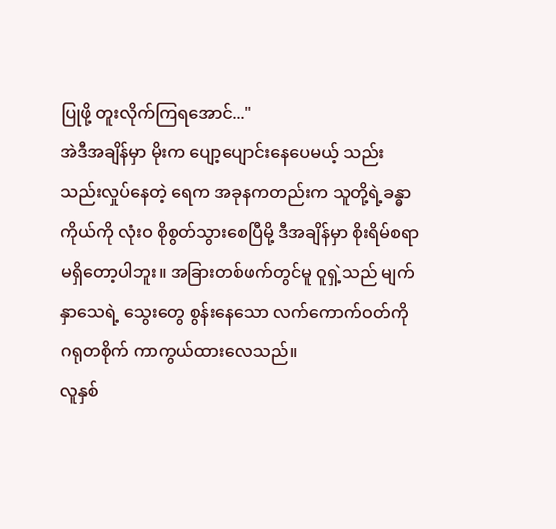ပြုဖို့ တူးလိုက်ကြရအောင်..."
အဲဒီအချိန်မှာ မိုးက ပျော့ပျောင်းနေပေမယ့် သည်းသည်းလှုပ်နေတဲ့ ရေက အခုနကတည်းက သူတို့ရဲ့ခန္ဓာကိုယ်ကို လုံးဝ စိုစွတ်သွားစေပြီမို့ ဒီအချိန်မှာ စိုးရိမ်စရာ မရှိတော့ပါဘူး။ အခြားတစ်ဖက်တွင်မူ ဝူရှဲ့သည် မျက်နှာသေရဲ့ သွေးတွေ စွန်းနေသော လက်ကောက်ဝတ်ကို ဂရုတစိုက် ကာကွယ်ထားလေသည်။
လူနှစ်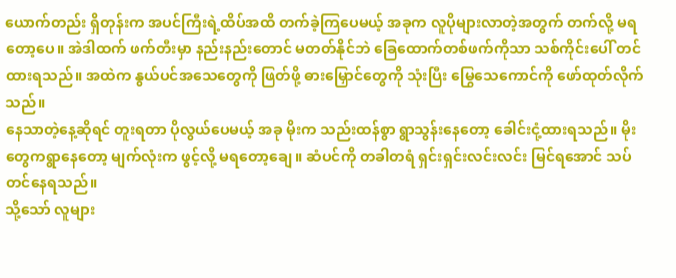ယောက်တည်း ရှိတုန်းက အပင်ကြီးရဲ့ထိပ်အထိ တက်ခဲ့ကြပေမယ့် အခုက လူပိုများလာတဲ့အတွက် တက်လို့ မရတော့ပေ။ အဲဒါထက် ဖက်တီးမှာ နည်းနည်းတောင် မတတ်နိုင်ဘဲ ခြေထောက်တစ်ဖက်ကိုသာ သစ်ကိုင်းပေါ် တင်ထားရသည်။ အထဲက နွယ်ပင်အသေတွေကို ဖြတ်ဖို့ ဓားမြှောင်တွေကို သုံးပြီး မြွေသေကောင်ကို ဖော်ထုတ်လိုက်သည်။
နေသာတဲ့နေ့ဆိုရင် တူးရတာ ပိုလွယ်ပေမယ့် အခု မိုးက သည်းထန်စွာ ရွာသွန်းနေတော့ ခေါင်းငုံ့ထားရသည်။ မိုးတွေကရွာနေတော့ မျက်လုံးက ဖွင့်လို့ မရတော့ချေ။ ဆံပင်ကို တခါတရံ ရှင်းရှင်းလင်းလင်း မြင်ရအောင် သပ်တင်နေရသည်။
သို့သော် လူများ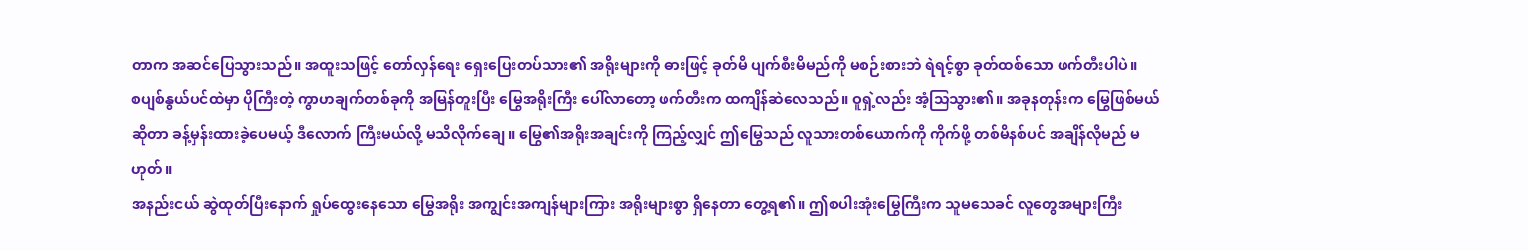တာက အဆင်ပြေသွားသည်။ အထူးသဖြင့် တော်လှန်ရေး ရှေးပြေးတပ်သား၏ အရိုးများကို ဓားဖြင့် ခုတ်မိ ပျက်စီးမိမည်ကို မစဉ်းစားဘဲ ရဲရင့်စွာ ခုတ်ထစ်သော ဖက်တီးပါပဲ။
စပျစ်နွယ်ပင်ထဲမှာ ပိုကြီးတဲ့ ကွာဟချက်တစ်ခုကို အမြန်တူးပြီး မြွေအရိုးကြီး ပေါ်လာတော့ ဖက်တီးက ထကျိန်ဆဲလေသည်။ ဝူရှဲ့လည်း အံ့သြသွား၏။ အခုနတုန်းက မြွေဖြစ်မယ်ဆိုတာ ခန့်မှန်းထားခဲ့ပေမယ့် ဒီလောက် ကြီးမယ်လို့ မသိလိုက်ချေ။ မြွေ၏အရိုးအချင်းကို ကြည့်လျှင် ဤမြွေသည် လူသားတစ်ယောက်ကို ကိုက်ဖို့ တစ်မိနစ်ပင် အချိန်လိုမည် မဟုတ်။
အနည်းငယ် ဆွဲထုတ်ပြီးနောက် ရှုပ်ထွေးနေသော မြွေအရိုး အကျွင်းအကျန်များကြား အရိုးများစွာ ရှိနေတာ တွေ့ရ၏။ ဤစပါးအုံးမြွေကြီးက သူမသေခင် လူတွေအများကြီး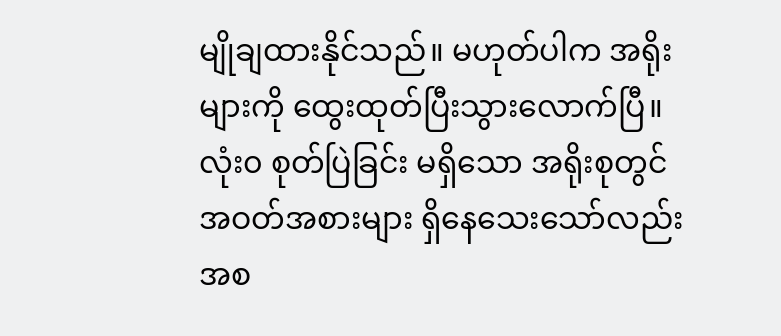မျိုချထားနိုင်သည်။ မဟုတ်ပါက အရိုးများကို ထွေးထုတ်ပြီးသွားလောက်ပြီ။ လုံး၀ စုတ်ပြဲခြင်း မရှိသော အရိုးစုတွင် အဝတ်အစားများ ရှိနေသေးသော်လည်း အစ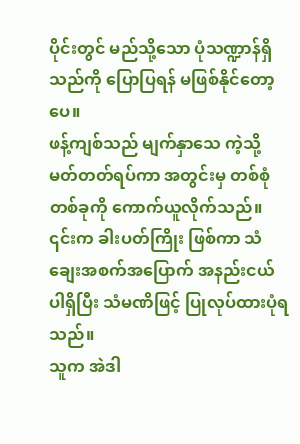ပိုင်းတွင် မည်သို့သော ပုံသဏ္ဍာန်ရှိသည်ကို ပြောပြရန် မဖြစ်နိုင်တော့ပေ။
ဖန့်ကျစ်သည် မျက်နှာသေ ကဲ့သို့ မတ်တတ်ရပ်ကာ အတွင်းမှ တစ်စုံတစ်ခုကို ကောက်ယူလိုက်သည်။ ၎င်းက ခါးပတ်ကြိုး ဖြစ်ကာ သံချေးအစက်အပြောက် အနည်းငယ် ပါရှိပြီး သံမဏိဖြင့် ပြုလုပ်ထားပုံရသည်။
သူက အဲဒါ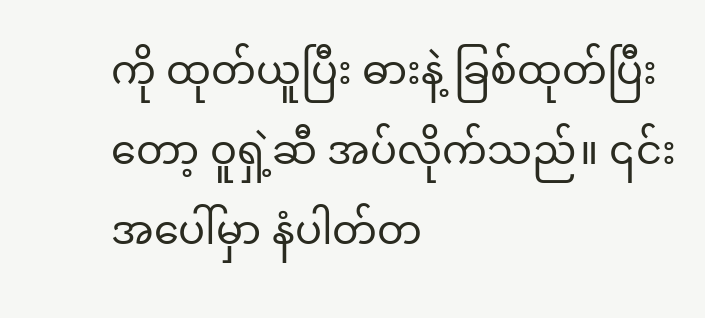ကို ထုတ်ယူပြီး ဓားနဲ့ ခြစ်ထုတ်ပြီးတော့ ဝူရှဲ့ဆီ အပ်လိုက်သည်။ ၎င်းအပေါ်မှာ နံပါတ်တ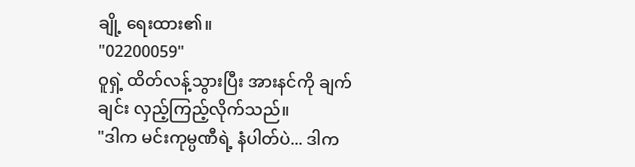ချို့ ရေးထား၏။
"02200059"
ဝူရှဲ့ ထိတ်လန့်သွားပြီး အားနင်ကို ချက်ချင်း လှည့်ကြည့်လိုက်သည်။
"ဒါက မင်းကုမ္ပဏီရဲ့ နံပါတ်ပဲ... ဒါက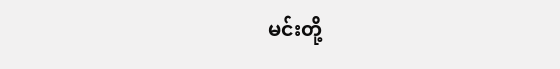မင်းတို့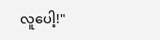လူပေါ့!"